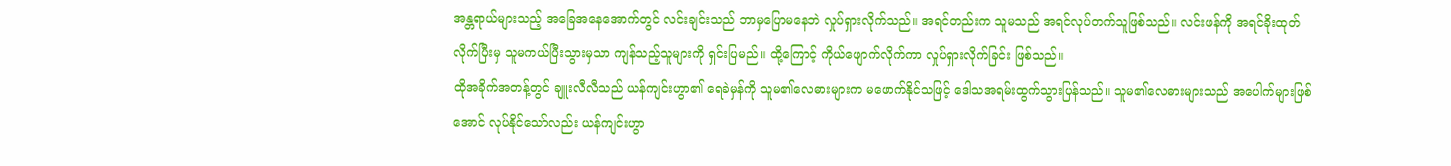အန္တရာယ်များသည့် အခြေအနေအောက်တွင် လင်းချင်းသည် ဘာမှပြောမနေဘဲ လှုပ်ရှားလိုက်သည်။ အရင်တည်းက သူမသည် အရင်လုပ်တက်သူဖြစ်သည်။ လင်းဖန်ကို အရင်ခိုးထုတ်လိုက်ပြီးမှ သူမကယ်ပြီးသွားမှသာ ကျန်သည့်သူများကို ရှင်းပြမည်။ ထို့ကြောင့် ကိုယ်ဖျောက်လိုက်ကာ လှုပ်ရှားလိုက်ခြင်း ဖြစ်သည်။
ထိုအခိုက်အတန့်တွင် ချူးလီလီသည် ယန်ကျင်းဟွာ၏ ရေခဲမှန်ကို သူမ၏လေဓားများက မဖောက်နိုင်သဖြင့် ဒေါသအရမ်းထွက်သွားပြန်သည်။ သူမ၏လေဓားများသည် အပေါက်များဖြစ်အောင် လုပ်နိုင်သော်လည်း ယန်ကျင်းဟွာ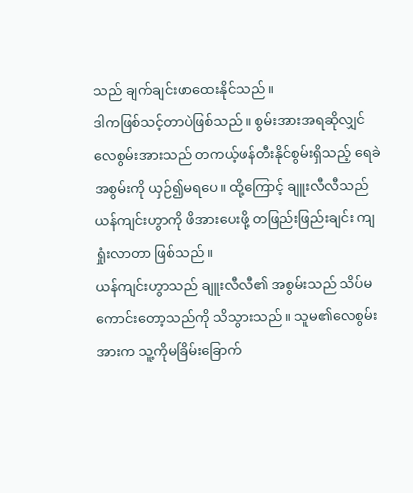သည် ချက်ချင်းဖာထေးနိုင်သည်။
ဒါကဖြစ်သင့်တာပဲဖြစ်သည်။ စွမ်းအားအရဆိုလျှင် လေစွမ်းအားသည် တကယ့်ဖန်တီးနိုင်စွမ်းရှိသည့် ရေခဲအစွမ်းကို ယှဉ်၍မရပေ။ ထို့ကြောင့် ချူးလီလီသည် ယန်ကျင်းဟွာကို ဖိအားပေးဖို့ တဖြည်းဖြည်းချင်း ကျရှုံးလာတာ ဖြစ်သည်။
ယန်ကျင်းဟွာသည် ချူးလီလီ၏ အစွမ်းသည် သိပ်မကောင်းတော့သည်ကို သိသွားသည်။ သူမ၏လေစွမ်းအားက သူ့ကိုမခြိမ်းခြောက်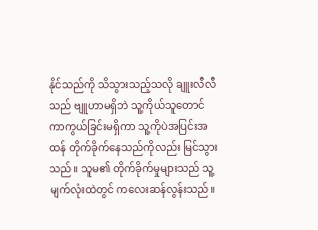နိုင်သည်ကို သိသွားသည့်သလို ချူးလီလီသည် ဗျူဟာမရှိဘဲ သူ့ကိုယ်သူတောင် ကာကွယ်ခြင်းမရှိကာ သူ့ကိုပဲအပြင်းအထန် တိုက်ခိုက်နေသည်ကိုလည်း မြင်သွားသည်။ သူမ၏ တိုက်ခိုက်မှုများသည် သူ့မျက်လုံးထဲတွင် ကလေးဆန်လွန်းသည်။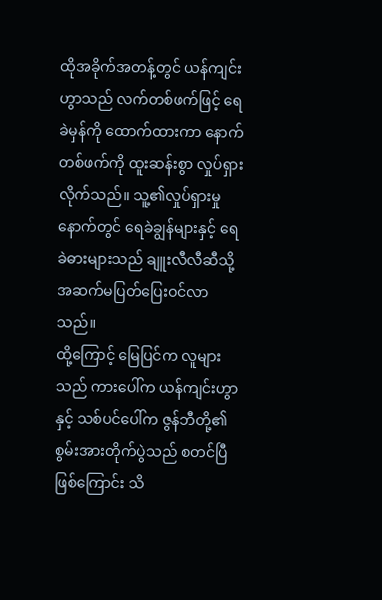ထိုအခိုက်အတန့်တွင် ယန်ကျင်းဟွာသည် လက်တစ်ဖက်ဖြင့် ရေခဲမှန်ကို ထောက်ထားကာ နောက်တစ်ဖက်ကို ထူးဆန်းစွာ လှုပ်ရှားလိုက်သည်။ သူ့၏လှုပ်ရှားမှုနောက်တွင် ရေခဲချွန်များနှင့် ရေခဲဓားများသည် ချူးလီလီဆီသို့ အဆက်မပြတ်ပြေးဝင်လာသည်။
ထို့ကြောင့် မြေပြင်က လူများသည် ကားပေါ်က ယန်ကျင်းဟွာနှင့် သစ်ပင်ပေါ်က ဇွန်ဘီတို့၏ စွမ်းအားတိုက်ပွဲသည် စတင်ပြီဖြစ်ကြောင်း သိ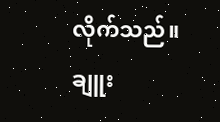လိုက်သည်။
ချူး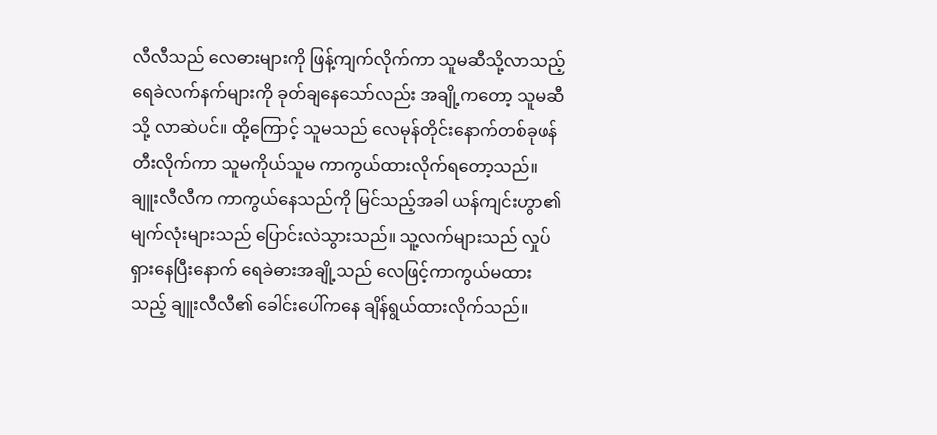လီလီသည် လေဓားများကို ဖြန့်ကျက်လိုက်ကာ သူမဆီသို့လာသည့် ရေခဲလက်နက်များကို ခုတ်ချနေသော်လည်း အချို့ကတော့ သူမဆီသို့ လာဆဲပင်။ ထို့ကြောင့် သူမသည် လေမုန်တိုင်းနောက်တစ်ခုဖန်တီးလိုက်ကာ သူမကိုယ်သူမ ကာကွယ်ထားလိုက်ရတော့သည်။
ချူးလီလီက ကာကွယ်နေသည်ကို မြင်သည့်အခါ ယန်ကျင်းဟွာ၏ မျက်လုံးများသည် ပြောင်းလဲသွားသည်။ သူ့လက်များသည် လှုပ်ရှားနေပြီးနောက် ရေခဲဓားအချို့သည် လေဖြင့်ကာကွယ်မထားသည့် ချူးလီလီ၏ ခေါင်းပေါ်ကနေ ချိန်ရွယ်ထားလိုက်သည်။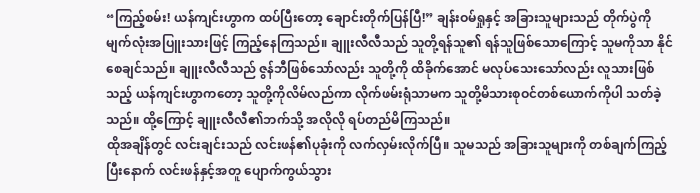“ကြည့်စမ်း! ယန်ကျင်းဟွာက ထပ်ပြီးတော့ ချောင်းတိုက်ပြန်ပြီ!” ချန်းဝမ်ရှုနှင့် အခြားသူများသည် တိုက်ပွဲကို မျက်လုံးအပြူးသားဖြင့် ကြည့်နေကြသည်။ ချူးလီလီသည် သူတို့ရန်သူ၏ ရန်သူဖြစ်သောကြောင့် သူမကိုသာ နိုင်စေချင်သည်။ ချူးလီလီသည် ဇွန်ဘီဖြစ်သော်လည်း သူတို့ကို ထိခိုက်အောင် မလုပ်သေးသော်လည်း လူသားဖြစ်သည့် ယန်ကျင်းဟွာကတော့ သူတို့ကိုလိမ်လည်ကာ လိုက်ဖမ်းရုံသာမက သူတို့မိသားစုဝင်တစ်ယောက်ကိုပါ သတ်ခဲ့သည်။ ထို့ကြောင့် ချူးလီလီ၏ဘက်သို့ အလိုလို ရပ်တည်မိကြသည်။
ထိုအချိန်တွင် လင်းချင်းသည် လင်းဖန်၏ပုခုံးကို လက်လှမ်းလိုက်ပြီ။ သူမသည် အခြားသူများကို တစ်ချက်ကြည့်ပြီးနောက် လင်းဖန်နှင့်အတူ ပျောက်ကွယ်သွား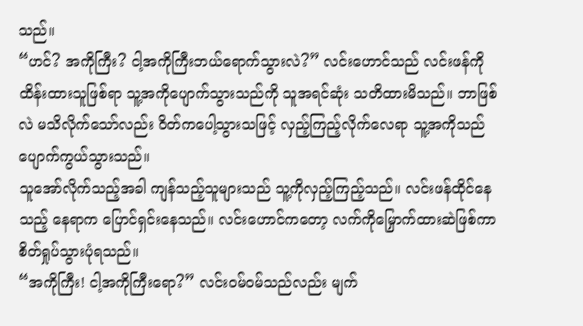သည်။
“ဟင်? အကိုကြီး? ငါ့အကိုကြီးဘယ်ရောက်သွားလဲ?” လင်းဟောင်သည် လင်းဖန်ကို ထိန်းထားသူဖြစ်ရာ သူ့အကိုပျောက်သွားသည်ကို သူအရင်ဆုံး သတိထားမိသည်။ ဘာဖြစ်လဲ မသိလိုက်သော်လည်း ဝိတ်ကပေါ့သွားသဖြင့် လှည့်ကြည့်လိုက်လေရာ သူ့အကိုသည် ပျောက်ကွယ်သွားသည်။
သူအော်လိုက်သည့်အခါ ကျန်သည့်သူများသည် သူ့ကိုလှည့်ကြည့်သည်။ လင်းဖန်ထိုင်နေသည့် နေရာက ပြောင်ရှင်းနေသည်။ လင်းဟောင်ကတော့ လက်ကိုမြှောက်ထားဆဲဖြစ်ကာ စိတ်ရှုပ်သွားပုံရသည်။
“အကိုကြီး! ငါ့အကိုကြီးရော?” လင်းဝမ်ဝမ်သည်လည်း မျက်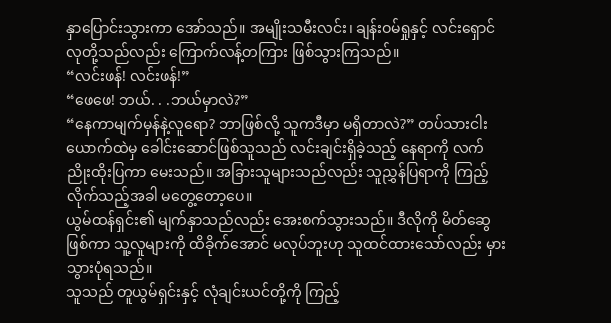နှာပြောင်းသွားကာ အော်သည်။ အမျိုးသမီးလင်း၊ ချန်းဝမ်ရှုနှင့် လင်းရှောင်လုတို့သည်လည်း ကြောက်လန့်တကြား ဖြစ်သွားကြသည်။
“လင်းဖန်! လင်းဖန်!”
“ဖေဖေ! ဘယ်. . .ဘယ်မှာလဲ?”
“နေကာမျက်မှန်နဲ့လူရော? ဘာဖြစ်လို့ သူကဒီမှာ မရှိတာလဲ?” တပ်သားငါးယောက်ထဲမှ ခေါင်းဆောင်ဖြစ်သူသည် လင်းချင်းရှိခဲ့သည့် နေရာကို လက်ညိုးထိုးပြကာ မေးသည်။ အခြားသူများသည်လည်း သူညွှန်ပြရာကို ကြည့်လိုက်သည့်အခါ မတွေ့တော့ပေ။
ယွမ်ထန်ရှင်း၏ မျက်နှာသည်လည်း အေးစက်သွားသည်။ ဒီလိုကို မိတ်ဆွေဖြစ်ကာ သူ့လူများကို ထိခိုက်အောင် မလုပ်ဘူးဟု သူထင်ထားသော်လည်း မှားသွားပုံရသည်။
သူသည် တူယွမ်ရှင်းနှင့် လုံချင်းယင်တို့ကို ကြည့်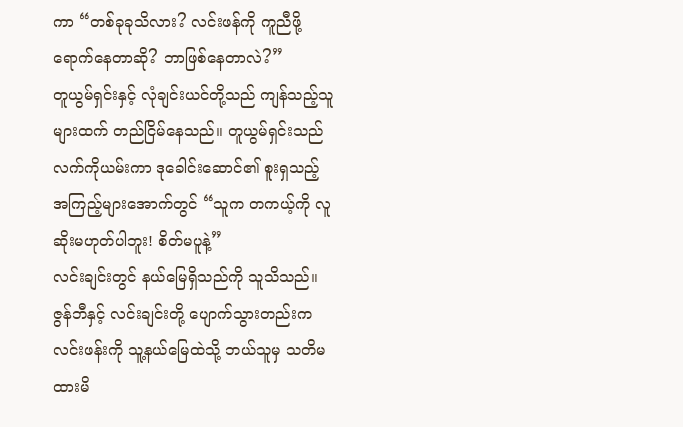ကာ “တစ်ခုခုသိလား? လင်းဖန်ကို ကူညီဖို့ရောက်နေတာဆို? ဘာဖြစ်နေတာလဲ?”
တူယွမ်ရှင်းနှင့် လုံချင်းယင်တို့သည် ကျန်သည့်သူများထက် တည်ငြိမ်နေသည်။ တူယွမ်ရှင်းသည် လက်ကိုယမ်းကာ ဒုခေါင်းဆောင်၏ စူးရှသည့် အကြည့်များအောက်တွင် “သူက တကယ့်ကို လူဆိုးမဟုတ်ပါဘူး! စိတ်မပူနဲ့”
လင်းချင်းတွင် နယ်မြေရှိသည်ကို သူသိသည်။ ဇွန်ဘီနှင့် လင်းချင်းတို့ ပျောက်သွားတည်းက လင်းဖန်းကို သူ့နယ်မြေထဲသို့ ဘယ်သူမှ သတိမထားမိ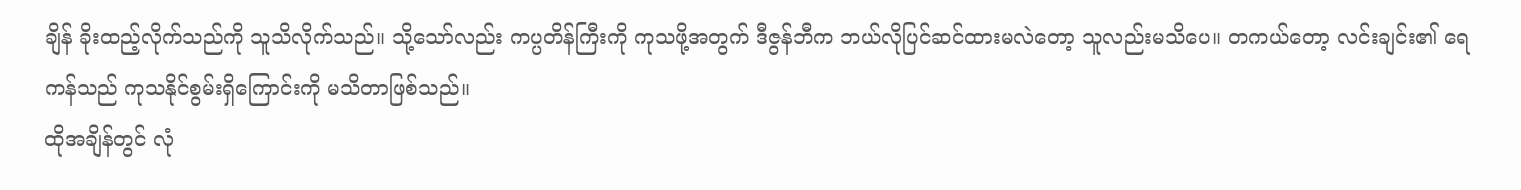ချိန် ခိုးထည့်လိုက်သည်ကို သူသိလိုက်သည်။ သို့သော်လည်း ကပ္ပတိန်ကြီးကို ကုသဖို့အတွက် ဒီဇွန်ဘီက ဘယ်လိုပြင်ဆင်ထားမလဲတော့ သူလည်းမသိပေ။ တကယ်တော့ လင်းချင်း၏ ရေကန်သည် ကုသနိုင်စွမ်းရှိကြောင်းကို မသိတာဖြစ်သည်။
ထိုအချိန်တွင် လုံ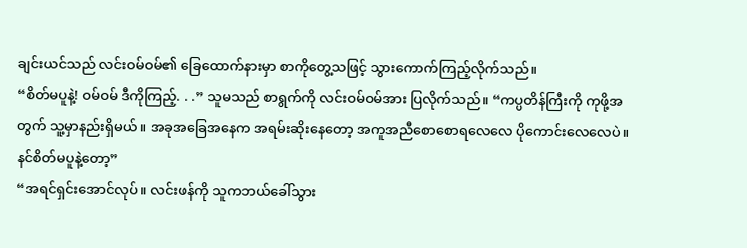ချင်းယင်သည် လင်းဝမ်ဝမ်၏ ခြေထောက်နားမှာ စာကိုတွေ့သဖြင့် သွားကောက်ကြည့်လိုက်သည်။
“စိတ်မပူနဲ့! ဝမ်ဝမ် ဒီကိုကြည့်. . .” သူမသည် စာရွက်ကို လင်းဝမ်ဝမ်အား ပြလိုက်သည်။ “ကပ္ပတိန်ကြီးကို ကုဖို့အတွက် သူ့မှာနည်းရှိမယ်။ အခုအခြေအနေက အရမ်းဆိုးနေတော့ အကူအညီစောစောရလေလေ ပိုကောင်းလေလေပဲ။ နင်စိတ်မပူနဲ့တော့”
“အရင်ရှင်းအောင်လုပ်။ လင်းဖန်ကို သူကဘယ်ခေါ်သွား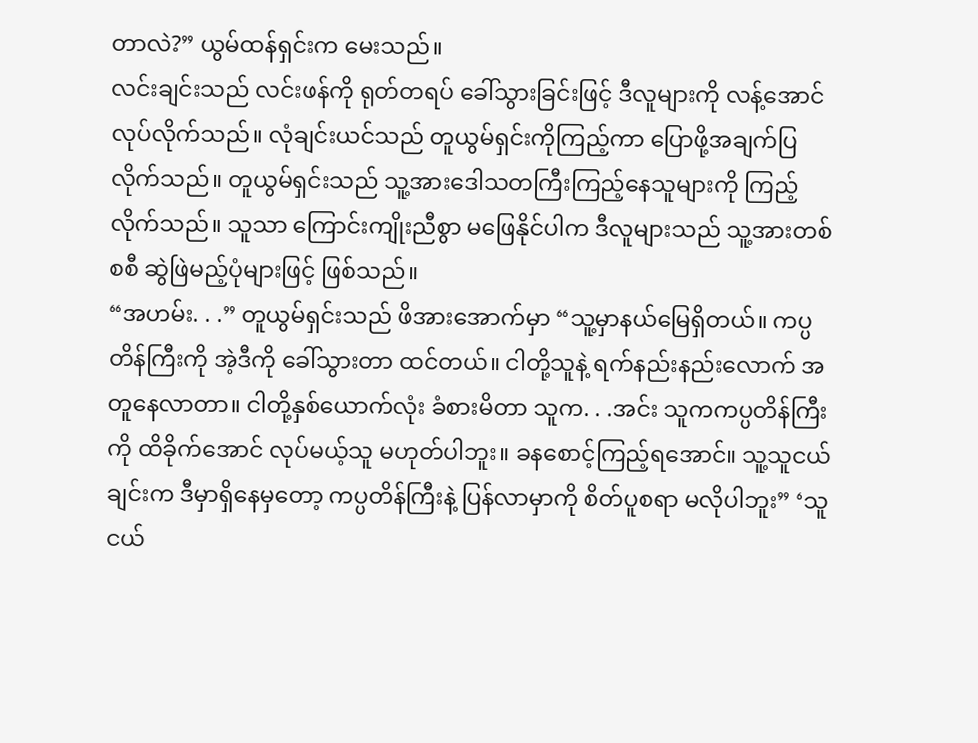တာလဲ?” ယွမ်ထန်ရှင်းက မေးသည်။
လင်းချင်းသည် လင်းဖန်ကို ရုတ်တရပ် ခေါ်သွားခြင်းဖြင့် ဒီလူများကို လန့်အောင်လုပ်လိုက်သည်။ လုံချင်းယင်သည် တူယွမ်ရှင်းကိုကြည့်ကာ ပြောဖို့အချက်ပြလိုက်သည်။ တူယွမ်ရှင်းသည် သူ့အားဒေါသတကြီးကြည့်နေသူများကို ကြည့်လိုက်သည်။ သူသာ ကြောင်းကျိုးညီစွာ မဖြေနိုင်ပါက ဒီလူများသည် သူ့အားတစ်စစီ ဆွဲဖြဲမည့်ပုံများဖြင့် ဖြစ်သည်။
“အဟမ်း. . .” တူယွမ်ရှင်းသည် ဖိအားအောက်မှာ “သူ့မှာနယ်မြေရှိတယ်။ ကပ္ပတိန်ကြီးကို အဲ့ဒီကို ခေါ်သွားတာ ထင်တယ်။ ငါတို့သူနဲ့ ရက်နည်းနည်းလောက် အတူနေလာတာ။ ငါတို့နှစ်ယောက်လုံး ခံစားမိတာ သူက. . .အင်း သူကကပ္ပတိန်ကြီးကို ထိခိုက်အောင် လုပ်မယ့်သူ မဟုတ်ပါဘူး။ ခနစောင့်ကြည့်ရအောင်။ သူ့သူငယ်ချင်းက ဒီမှာရှိနေမှတော့ ကပ္ပတိန်ကြီးနဲ့ ပြန်လာမှာကို စိတ်ပူစရာ မလိုပါဘူး” ‘သူငယ်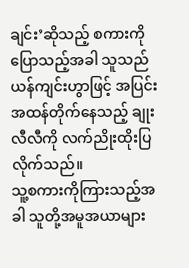ချင်း’ဆိုသည့် စကားကိုပြောသည့်အခါ သူသည် ယန်ကျင်းဟွာဖြင့် အပြင်းအထန်တိုက်နေသည့် ချုးလီလီကို လက်ညိုးထိုးပြလိုက်သည်။
သူ့စကားကိုကြားသည့်အခါ သူတို့အမူအယာများ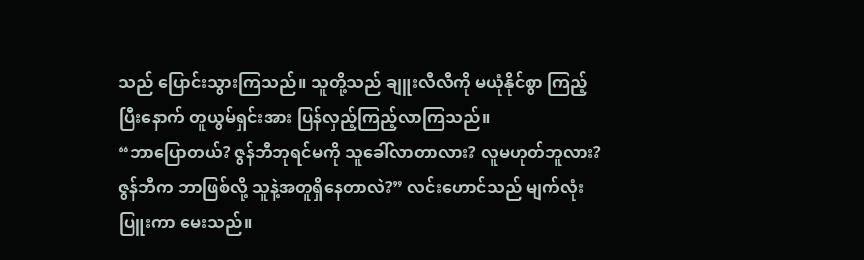သည် ပြောင်းသွားကြသည်။ သူတို့သည် ချူးလီလီကို မယုံနိုင်စွာ ကြည့်ပြီးနောက် တူယွမ်ရှင်းအား ပြန်လှည့်ကြည့်လာကြသည်။
“ဘာပြောတယ်? ဇွန်ဘီဘုရင်မကို သူခေါ်လာတာလား? လူမဟုတ်ဘူလား? ဇွန်ဘီက ဘာဖြစ်လို့ သူနဲ့အတူရှိနေတာလဲ?” လင်းဟောင်သည် မျက်လုံးပြူးကာ မေးသည်။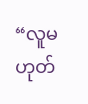“လူမဟုတ်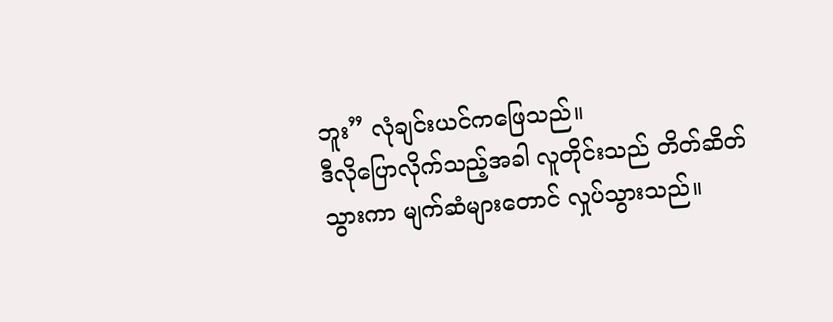ဘူး” လုံချင်းယင်ကဖြေသည်။
ဒီလိုပြောလိုက်သည့်အခါ လူတိုင်းသည် တိတ်ဆိတ်သွားကာ မျက်ဆံများတောင် လှုပ်သွားသည်။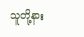သူတို့နား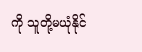ကို သူတို့မယုံနိုင်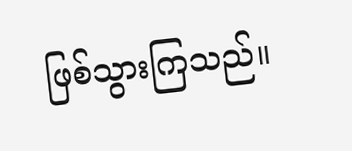ဖြစ်သွားကြသည်။